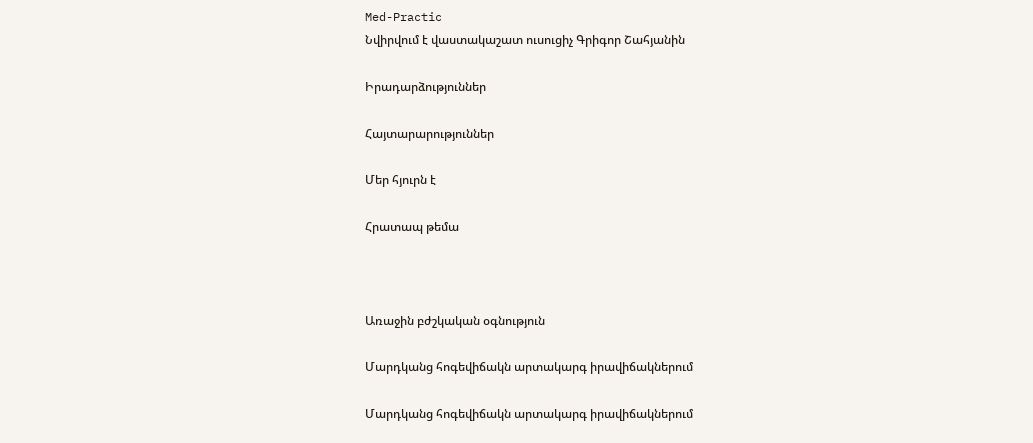Med-Practic
Նվիրվում է վաստակաշատ ուսուցիչ Գրիգոր Շահյանին

Իրադարձություններ

Հայտարարություններ

Մեր հյուրն է

Հրատապ թեմա



Առաջին բժշկական օգնություն

Մարդկանց հոգեվիճակն արտակարգ իրավիճակներում

Մարդկանց հոգեվիճակն արտակարգ իրավիճակներում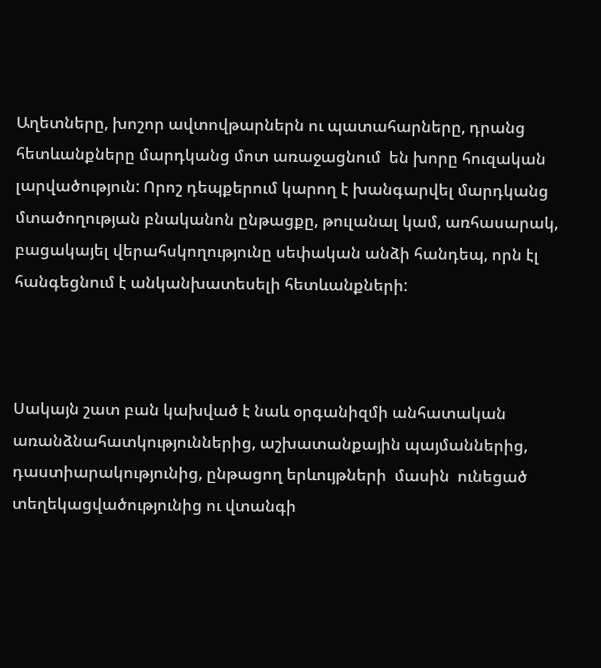Աղետները, խոշոր ավտովթարներն ու պատահարները, դրանց հետևանքները մարդկանց մոտ առաջացնում  են խորը հուզական լարվածություն: Որոշ դեպքերում կարող է խանգարվել մարդկանց մտածողության բնականոն ընթացքը, թուլանալ կամ, առհասարակ, բացակայել վերահսկողությունը սեփական անձի հանդեպ, որն էլ հանգեցնում է անկանխատեսելի հետևանքների:



Սակայն շատ բան կախված է նաև օրգանիզմի անհատական առանձնահատկություններից, աշխատանքային պայմաններից, դաստիարակությունից, ընթացող երևույթների  մասին  ունեցած տեղեկացվածությունից ու վտանգի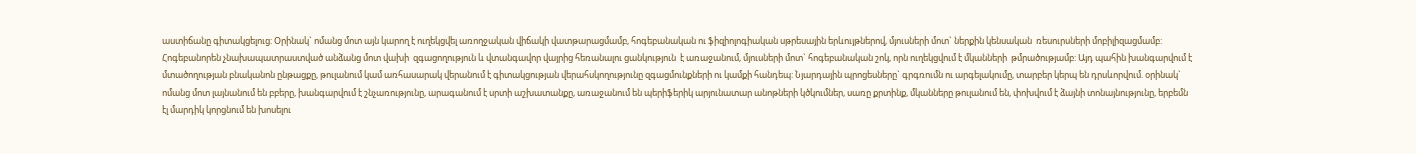աստիճանը գիտակցելուց: Օրինակ` ոմանց մոտ այն կարող է ուղեկցվել առողջական վիճակի վատթարացմամբ, հոգեբանական ու ֆիզիոլոգիական սթրեսային երևույթներով, մյուսների մոտ` ներքին կենսական  ռեսուրսների մոբիլիզացմամբ: Հոգեբանորեն չնախապատրաստված անձանց մոտ վախի  զգացողություն և վտանգավոր վայրից հեռանալու ցանկություն  է առաջանում, մյուսների մոտ` հոգեբանական շոկ, որն ուղեկցվում է մկանների  թմրածությամբ: Այդ պահին խանգարվում է մտածողության բնականոն ընթացքը, թուլանում կամ առհասարակ վերանում է գիտակցության վերահսկողությունը զգացմունքների ու կամքի հանդեպ: Նյարդային պրոցեսները` գրգռումն ու արգելակումը, տարբեր կերպ են դրսևորվում. օրինակ` ոմանց մոտ լայնանում են բբերը, խանգարվում է շնչառությունը, արագանում է սրտի աշխատանքը, առաջանում են պերիֆերիկ արյունատար անոթների կծկումներ, սառը քրտինք, մկանները թուլանում են, փոխվում է ձայնի տոնայնությունը, երբեմն էլ մարդիկ կորցնում են խոսելու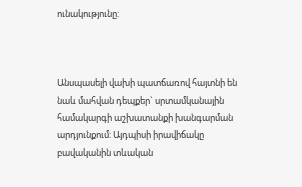ունակությունը:



Անսպասելի վախի պատճառով հայտնի են նաև մահվան դեպքեր` սրտամկանային համակարգի աշխատանքի խանգարման արդյունքում: Այդպիսի իրավիճակը բավականին տևական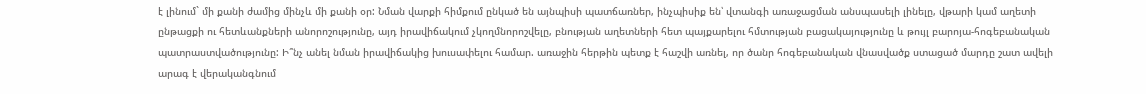է լինում` մի քանի ժամից մինչև մի քանի օր: Նման վարքի հիմքում ընկած են այնպիսի պատճառներ, ինչպիսիք են՝ վտանգի առաջացման անսպասելի լինելը, վթարի կամ աղետի ընթացքի ու հետևանքների անորոշությունը, այդ իրավիճակում չկողմնորոշվելը, բնության աղետների հետ պայքարելու հմտության բացակայությունը և թույլ բարոյա-հոգեբանական պատրաստվածությունը: Ի՞նչ անել նման իրավիճակից խուսափելու համար. առաջին հերթին պետք է հաշվի առնել, որ ծանր հոգեբանական վնասվածք ստացած մարդը շատ ավելի արագ է վերականգնում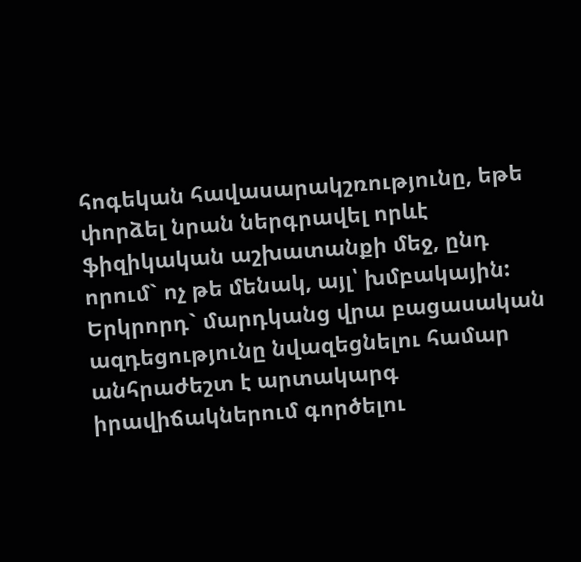հոգեկան հավասարակշռությունը, եթե  փորձել նրան ներգրավել որևէ ֆիզիկական աշխատանքի մեջ, ընդ որում` ոչ թե մենակ, այլ՝ խմբակային: Երկրորդ` մարդկանց վրա բացասական ազդեցությունը նվազեցնելու համար անհրաժեշտ է արտակարգ իրավիճակներում գործելու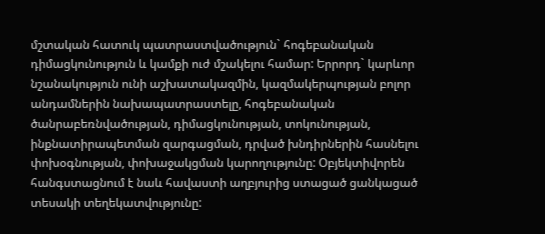մշտական հատուկ պատրաստվածություն` հոգեբանական դիմացկունություն և կամքի ուժ մշակելու համար: Երրորդ` կարևոր նշանակություն ունի աշխատակազմին, կազմակերպության բոլոր անդամներին նախապատրաստելը, հոգեբանական ծանրաբեռնվածության, դիմացկունության, տոկունության, ինքնատիրապետման զարգացման, դրված խնդիրներին հասնելու փոխօգնության, փոխաջակցման կարողությունը: Օբյեկտիվորեն հանգստացնում է նաև հավաստի աղբյուրից ստացած ցանկացած տեսակի տեղեկատվությունը: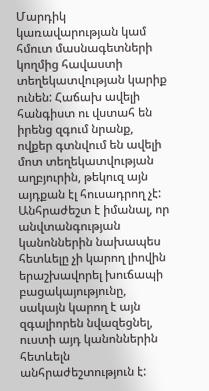Մարդիկ կառավարության կամ հմուտ մասնագետների կողմից հավաստի տեղեկատվության կարիք ունեն: Հաճախ ավելի հանգիստ ու վստահ են իրենց զգում նրանք, ովքեր գտնվում են ավելի մոտ տեղեկատվության աղբյուրին, թեկուզ այն այդքան էլ հուսադրող չէ: Անհրաժեշտ է իմանալ, որ անվտանգության կանոններին նախապես հետևելը չի կարող լիովին երաշխավորել խուճապի բացակայությունը, սակայն կարող է այն զգալիորեն նվազեցնել, ուստի այդ կանոններին հետևելն անհրաժեշտություն է: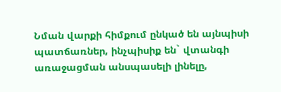Նման վարքի հիմքում ընկած են այնպիսի պատճառներ, ինչպիսիք են` վտանգի առաջացման անսպասելի լինելը,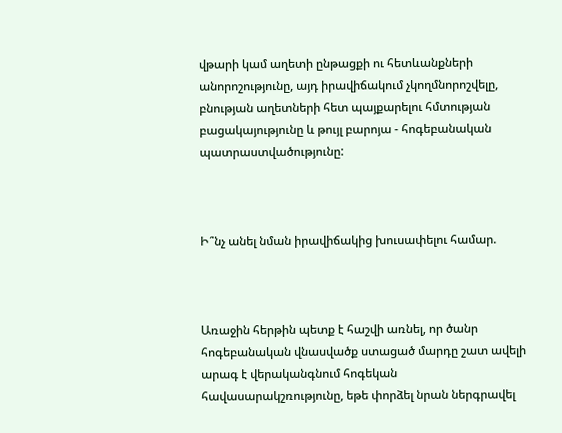վթարի կամ աղետի ընթացքի ու հետևանքների անորոշությունը, այդ իրավիճակում չկողմնորոշվելը, բնության աղետների հետ պայքարելու հմտության բացակայությունը և թույլ բարոյա - հոգեբանական պատրաստվածությունը:



Ի՞նչ անել նման իրավիճակից խուսափելու համար.



Առաջին հերթին պետք է հաշվի առնել, որ ծանր հոգեբանական վնասվածք ստացած մարդը շատ ավելի արագ է վերականգնում հոգեկան հավասարակշռությունը, եթե փորձել նրան ներգրավել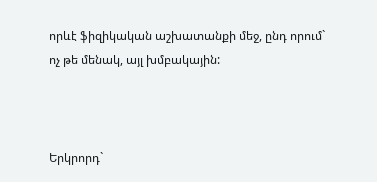որևէ ֆիզիկական աշխատանքի մեջ, ընդ որում` ոչ թե մենակ, այլ խմբակային:



Երկրորդ`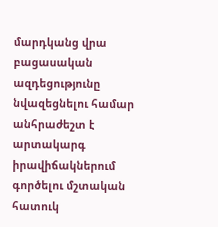մարդկանց վրա բացասական ազդեցությունը նվազեցնելու համար անհրաժեշտ է արտակարգ իրավիճակներում գործելու մշտական հատուկ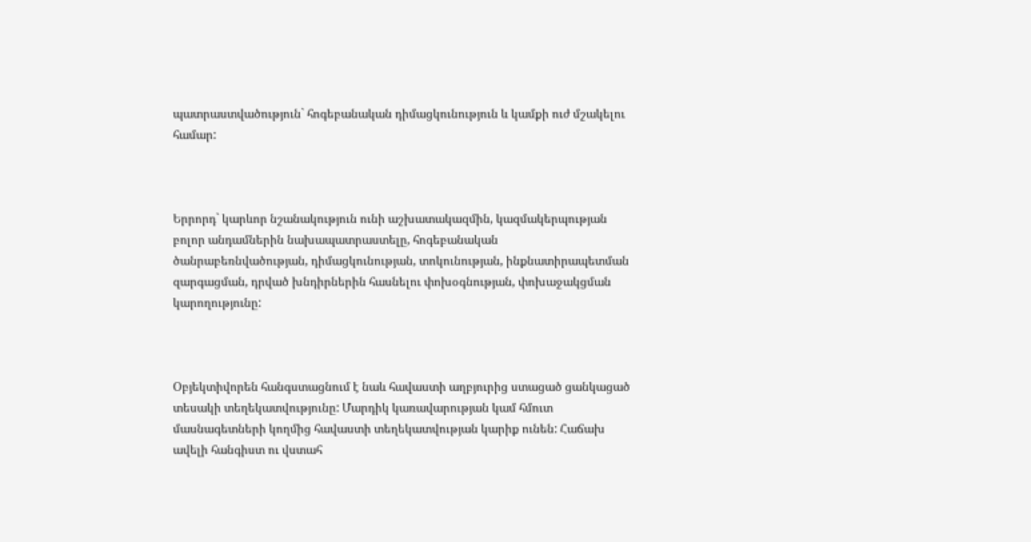պատրաստվածություն` հոգեբանական դիմացկունություն և կամքի ուժ մշակելու համար:



Երրորդ` կարևոր նշանակություն ունի աշխատակազմին, կազմակերպության բոլոր անդամներին նախապատրաստելը, հոգեբանական ծանրաբեռնվածության, դիմացկունության, տոկունության, ինքնատիրապետման զարգացման, դրված խնդիրներին հասնելու փոխօգնության, փոխաջակցման կարողությունը:



Օբյեկտիվորեն հանգստացնում է նաև հավաստի աղբյուրից ստացած ցանկացած տեսակի տեղեկատվությունը: Մարդիկ կառավարության կամ հմուտ մասնագետների կողմից հավաստի տեղեկատվության կարիք ունեն: Հաճախ ավելի հանգիստ ու վստահ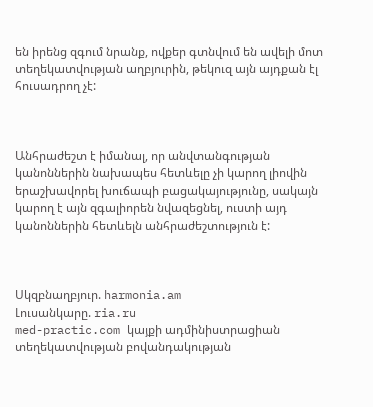են իրենց զգում նրանք, ովքեր գտնվում են ավելի մոտ տեղեկատվության աղբյուրին, թեկուզ այն այդքան էլ հուսադրող չէ:



Անհրաժեշտ է իմանալ, որ անվտանգության կանոններին նախապես հետևելը չի կարող լիովին երաշխավորել խուճապի բացակայությունը, սակայն կարող է այն զգալիորեն նվազեցնել, ուստի այդ կանոններին հետևելն անհրաժեշտություն է:



Սկզբնաղբյուր. harmonia.am
Լուսանկարը. ria.ru
med-practic.com կայքի ադմինիստրացիան տեղեկատվության բովանդակության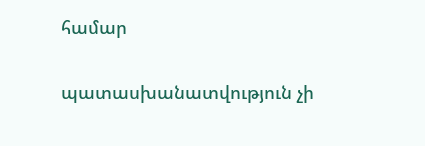համար

պատասխանատվություն չի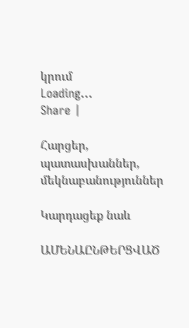կրում
Loading...
Share |

Հարցեր, պատասխաններ, մեկնաբանություններ

Կարդացեք նաև

ԱՄԵՆԱԸՆԹԵՐՑՎԱԾ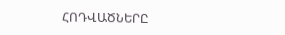ՀՈԴՎԱԾՆԵՐԸ